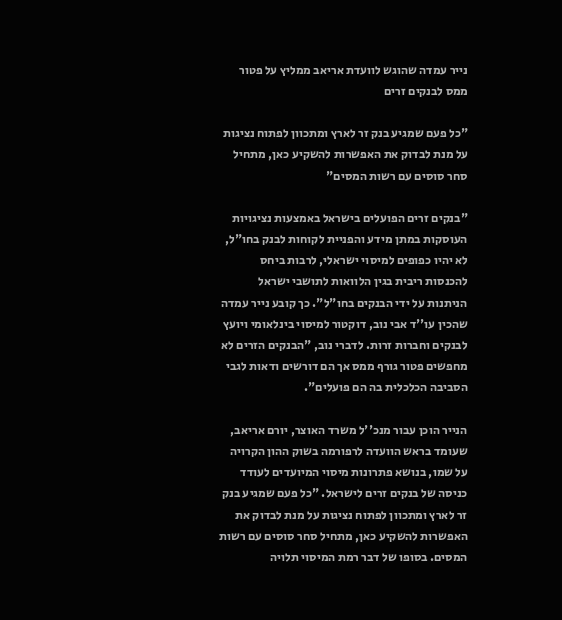נייר עמדה שהוגש לוועדת אריאב ממליץ על פטור ממס לבנקים זרים

"כל פעם שמגיע בנק זר לארץ ומתכוון לפתוח נציגות על מנת לבדוק את האפשרות להשקיע כאן, מתחיל סחר סוסים עם רשות המסים"

"בנקים זרים הפועלים בישראל באמצעות נציגויות העוסקות במתן מידע והפניית לקוחות לבנק בחו"ל, לא יהיו כפופים למיסוי ישראלי, לרבות ביחס להכנסות ריבית בגין הלוואות לתושבי ישראל הניתנות על ידי הבנקים בחו"ל". כך קובע נייר עמדה שהכין עו''ד אבי נוב, דוקטור למיסוי בינלאומי ויועץ לבנקים וחברות זרות. לדברי נוב, "הבנקים הזרים לא מחפשים פטור גורף ממס אך הם דורשים ודאות לגבי הסביבה הכלכלית בה הם פועלים".

הנייר הוכן עבור מנכ''ל משרד האוצר, יורם אריאב, שעומד בראש הוועדה לרפורמה בשוק ההון הקרויה על שמו, בנושא פתרונות מיסוי המיועדים לעודד כניסה של בנקים זרים לישראל. "כל פעם שמגיע בנק זר לארץ ומתכוון לפתוח נציגות על מנת לבדוק את האפשרות להשקיע כאן, מתחיל סחר סוסים עם רשות המסים. בסופו של דבר רמת המיסוי תלויה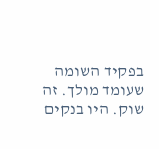בפקיד השומה שעומד מולך. זה שוק. היו בנקים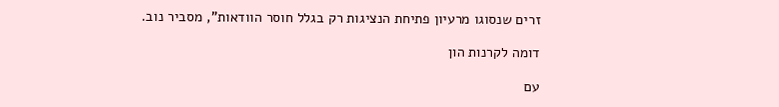זרים שנסוגו מרעיון פתיחת הנציגות רק בגלל חוסר הוודאות", מסביר נוב.

דומה לקרנות הון

עם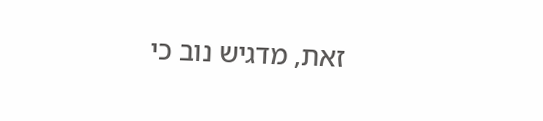זאת, מדגיש נוב כי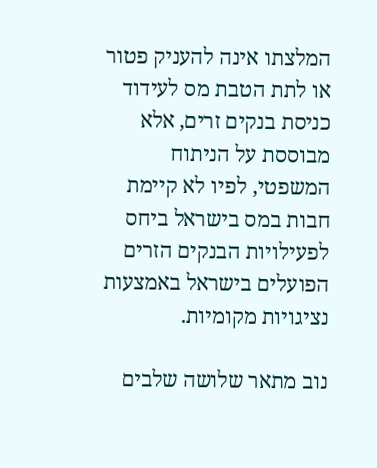המלצתו אינה להעניק פטור או לתת הטבת מס לעידוד כניסת בנקים זרים, אלא מבוססת על הניתוח המשפטי, לפיו לא קיימת חבות במס בישראל ביחס לפעילויות הבנקים הזרים הפועלים בישראל באמצעות נציגויות מקומיות.

נוב מתאר שלושה שלבים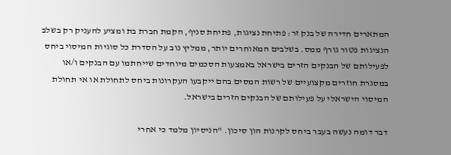המתארים חדירה של בנק זר: פתיחת נציגות, פתיחת סניף, הקמת חברת בת ומציע להעניק רק בשלב הנציגות פטור גורף ממס. בשלבים המאוחרים יותר, ממליץ נוב על הסדרת כל סוגיות המיסוי ביחס לפעילותם של הבנקים הזרים בישראל באמצעות הסכמים מיוחדים שייחתמו עם הבנקים ו/או במסגרת חוזרים מקצועיים של רשות המסים בהם ייקבעו העקרונות ביחס לתחולת או אי תחולת המיסוי הישראלי על פעילותם של הבנקים הזרים בישראל.

דבר דומה נעשה בעבר ביחס לקרנות הון סיכון. "הניסיון מלמד כי אחרי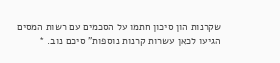שקרנות הון סיכון חתמו על הסכמים עם רשות המסים הגיעו לכאן עשרות קרנות נוספות" סיכם נוב. *